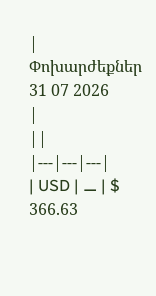|
Փոխարժեքներ
31 07 2026
|
||
|---|---|---|
| USD | ⚊ | $ 366.63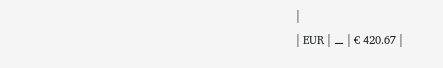|
| EUR | ⚊ | € 420.67 |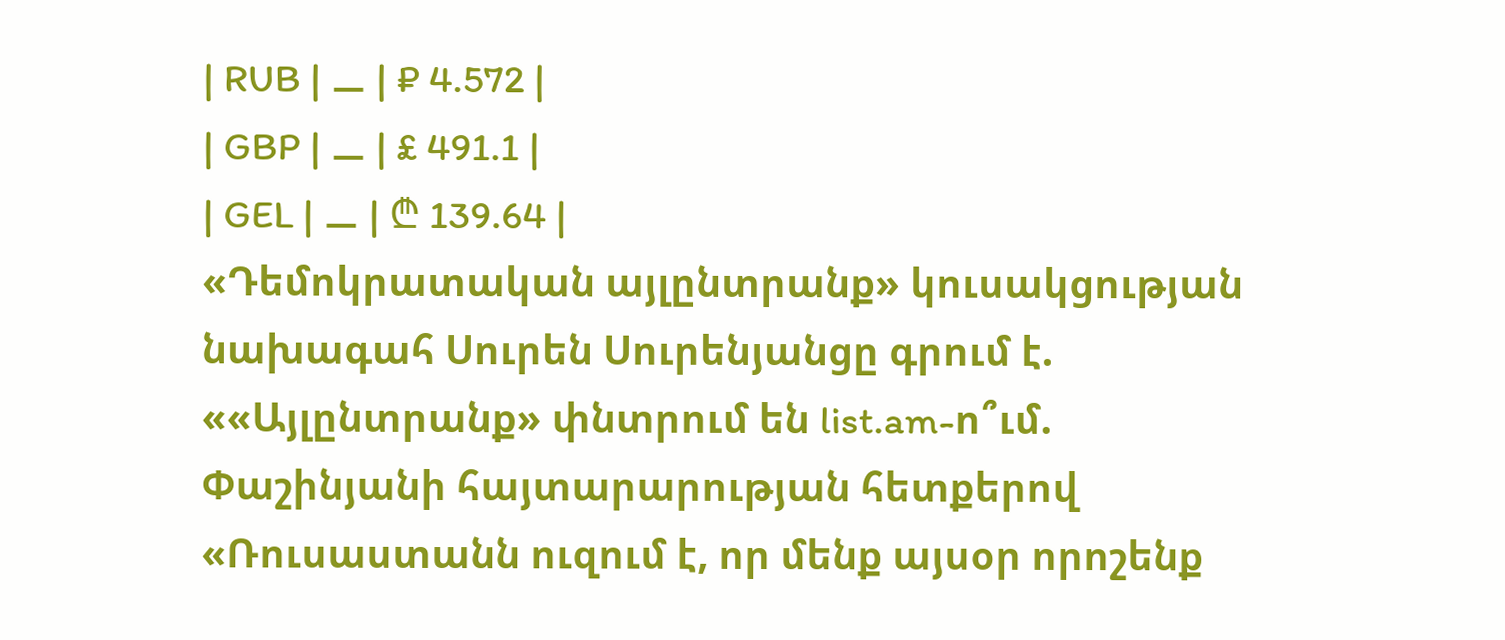| RUB | ⚊ | ₽ 4.572 |
| GBP | ⚊ | £ 491.1 |
| GEL | ⚊ | ₾ 139.64 |
«Դեմոկրատական այլընտրանք» կուսակցության նախագահ Սուրեն Սուրենյանցը գրում է.
««Այլընտրանք» փնտրում են list.am-ո՞ւմ. Փաշինյանի հայտարարության հետքերով
«Ռուսաստանն ուզում է, որ մենք այսօր որոշենք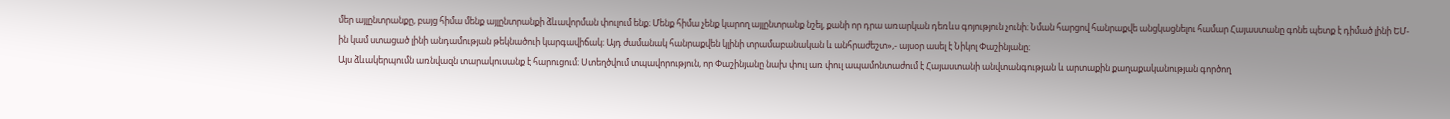մեր այլընտրանքը, բայց հիմա մենք այլընտրանքի ձևավորման փուլում ենք։ Մենք հիմա չենք կարող այլընտրանք նշել, քանի որ դրա առարկան դեռևս գոյություն չունի։ Նման հարցով հանրաքվե անցկացնելու համար Հայաստանը գոնե պետք է դիմած լինի ԵՄ-ին կամ ստացած լինի անդամության թեկնածուի կարգավիճակ։ Այդ ժամանակ հանրաքվեն կլինի տրամաբանական և անհրաժեշտ»,- այսօր ասել է Նիկոլ Փաշինյանը։
Այս ձևակերպումն առնվազն տարակուսանք է հարուցում։ Ստեղծվում տպավորություն, որ Փաշինյանը նախ փուլ առ փուլ ապամոնտաժում է Հայաստանի անվտանգության և արտաքին քաղաքականության գործող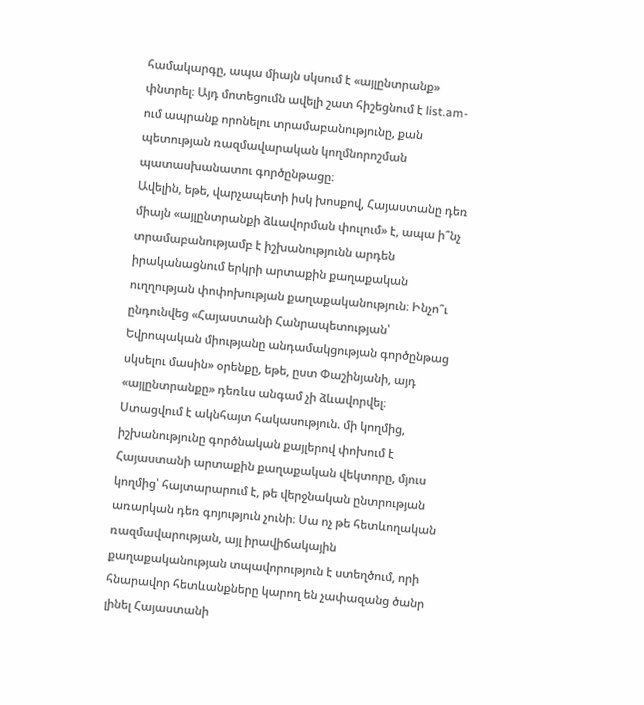համակարգը, ապա միայն սկսում է «այլընտրանք» փնտրել։ Այդ մոտեցումն ավելի շատ հիշեցնում է list.am-ում ապրանք որոնելու տրամաբանությունը, քան պետության ռազմավարական կողմնորոշման պատասխանատու գործընթացը։
Ավելին, եթե, վարչապետի իսկ խոսքով, Հայաստանը դեռ միայն «այլընտրանքի ձևավորման փուլում» է, ապա ի՞նչ տրամաբանությամբ է իշխանությունն արդեն իրականացնում երկրի արտաքին քաղաքական ուղղության փոփոխության քաղաքականություն։ Ինչո՞ւ ընդունվեց «Հայաստանի Հանրապետության՝ Եվրոպական միությանը անդամակցության գործընթաց սկսելու մասին» օրենքը, եթե, ըստ Փաշինյանի, այդ «այլընտրանքը» դեռևս անգամ չի ձևավորվել։
Ստացվում է ակնհայտ հակասություն. մի կողմից, իշխանությունը գործնական քայլերով փոխում է Հայաստանի արտաքին քաղաքական վեկտորը, մյուս կողմից՝ հայտարարում է, թե վերջնական ընտրության առարկան դեռ գոյություն չունի։ Սա ոչ թե հետևողական ռազմավարության, այլ իրավիճակային քաղաքականության տպավորություն է ստեղծում, որի հնարավոր հետևանքները կարող են չափազանց ծանր լինել Հայաստանի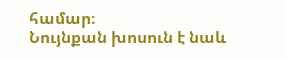համար։
Նույնքան խոսուն է նաև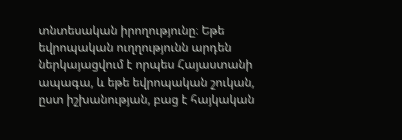տնտեսական իրողությունը։ Եթե եվրոպական ուղղությունն արդեն ներկայացվում է որպես Հայաստանի ապագա, և եթե եվրոպական շուկան, ըստ իշխանության, բաց է հայկական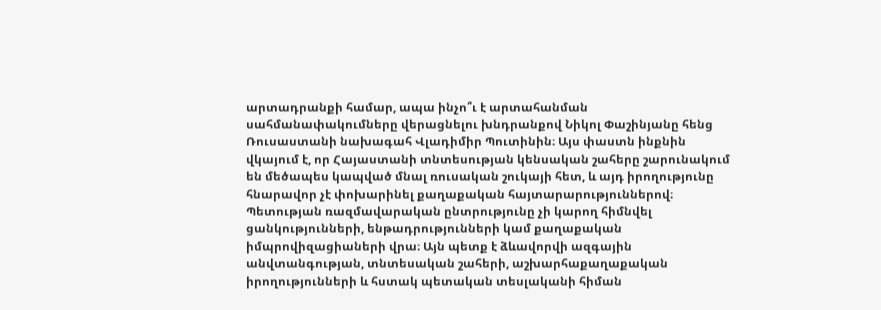արտադրանքի համար, ապա ինչո՞ւ է արտահանման սահմանափակումները վերացնելու խնդրանքով Նիկոլ Փաշինյանը հենց Ռուսաստանի նախագահ Վլադիմիր Պուտինին։ Այս փաստն ինքնին վկայում է, որ Հայաստանի տնտեսության կենսական շահերը շարունակում են մեծապես կապված մնալ ռուսական շուկայի հետ, և այդ իրողությունը հնարավոր չէ փոխարինել քաղաքական հայտարարություններով։
Պետության ռազմավարական ընտրությունը չի կարող հիմնվել ցանկությունների, ենթադրությունների կամ քաղաքական իմպրովիզացիաների վրա։ Այն պետք է ձևավորվի ազգային անվտանգության, տնտեսական շահերի, աշխարհաքաղաքական իրողությունների և հստակ պետական տեսլականի հիման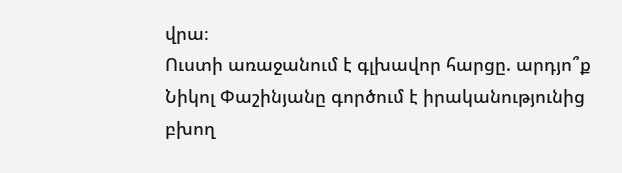վրա։
Ուստի առաջանում է գլխավոր հարցը. արդյո՞ք Նիկոլ Փաշինյանը գործում է իրականությունից բխող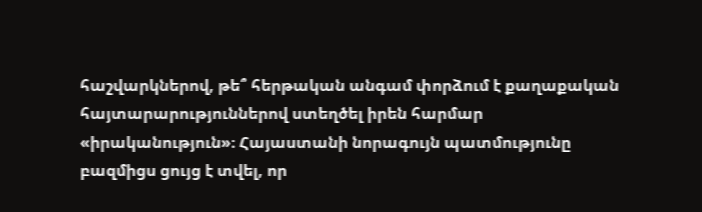հաշվարկներով, թե՞ հերթական անգամ փորձում է քաղաքական հայտարարություններով ստեղծել իրեն հարմար «իրականություն»։ Հայաստանի նորագույն պատմությունը բազմիցս ցույց է տվել, որ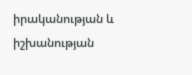իրականության և իշխանության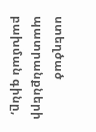ստեղծած պատրանքների բախման գինը,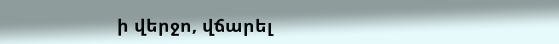ի վերջո, վճարել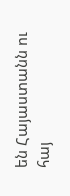են Հայաստանն ու հայ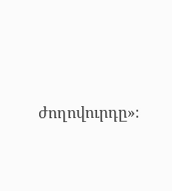ժողովուրդը»։